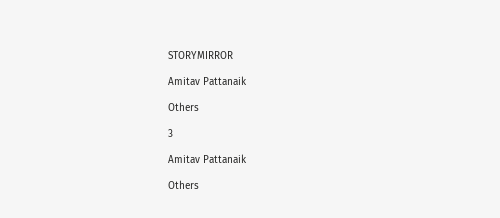STORYMIRROR

Amitav Pattanaik

Others

3

Amitav Pattanaik

Others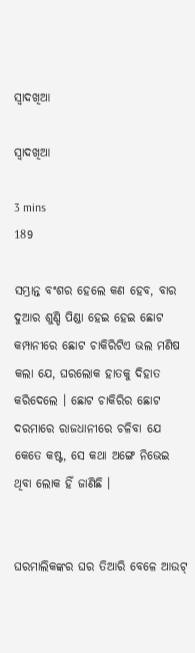ସ୍ବାଦଖିଆ

ସ୍ବାଦଖିଆ

3 mins
189

ସମ୍ଭ୍ରାନ୍ତ ବଂଶର ହେଲେ କଣ ହେବ, ବାର ଦୁଆର ଶୁଣ୍ଡି ପିଣ୍ଡା ହେଇ ହେଇ ଛୋଟ କମ୍ପାନୀରେ ଛୋଟ ଚାକିରିଟିଏ ଭଲ ମଣିଷ କଲା ଯେ, ଘରଲୋକ ହାତକୁ ଦିହାତ କରିଦେଲେ । ଛୋଟ ଚାକିରିର ଛୋଟ ଦରମାରେ ରାଜଧାନୀରେ ଚଳିବା ଯେ କେତେ କଷ୍ଟ, ସେ କଥା ଅଙ୍ଗେ ନିଭେଇ ଥିବା ଲୋକ ହିଁ ଜାଣିଛି ।


ଘରମାଲିକଙ୍କର ଘର ତିଆରି ବେଳେ ଆଉଟ୍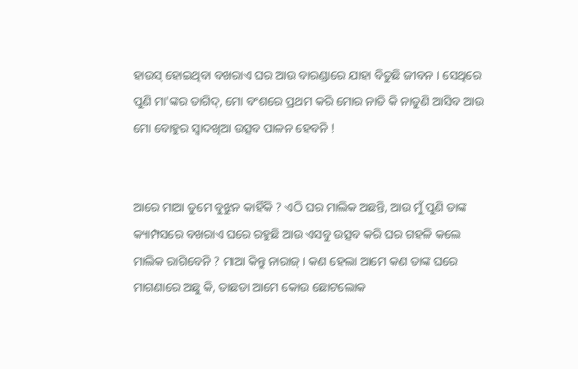ହାଉସ୍ ହୋଇଥିବା ବଖରାଏ ଘର ଆଉ ବାରଣ୍ଡାରେ ଯାହା ବିତୁଛି ଜୀବନ । ସେଥିରେ ପୁଣି ମା'ଙ୍କର ତାଗିଦ୍, ମୋ ବଂଶରେ ପ୍ରଥମ କରି ମୋର ନାତି କି ନାତୁଣି ଆସିବ ଆଉ ମୋ ବୋହୁର ସ୍ୱାଦଖିଆ ଉତ୍ସବ ପାଳନ ହେବନି !


ଆରେ ମାଆ ତୁମେ ବୁଝୁନ କାହିଁକି ? ଏଠି ଘର ମାଲିକ ଅଛନ୍ତି, ଆଉ ମୁଁ ପୁଣି ତାଙ୍କ କ୍ୟାମ୍ପସରେ ବଖରାଏ ଘରେ ରହୁଛି ଆଉ ଏସବୁ ଉତ୍ସବ କରି ଘର ଗହଳି କଲେ ମାଲିକ ରାଗିବେନି ? ମାଆ କିନ୍ତୁ ନାରାଜ୍ । କଣ ହେଲା ଆମେ କଣ ତାଙ୍କ ଘରେ ମାଗଣାରେ ଅଛୁ କି, ତାଛଡା ଆମେ କୋଉ ଛୋଟଲୋକ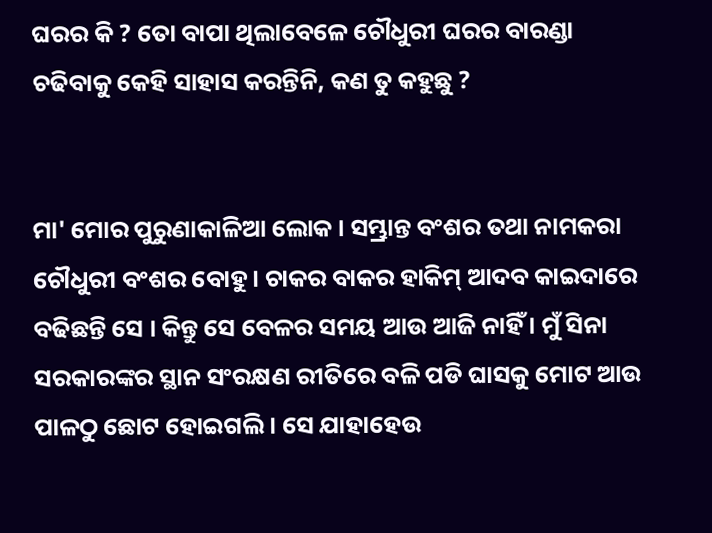ଘରର କି ? ତୋ ବାପା ଥିଲାବେଳେ ଚୌଧୁରୀ ଘରର ବାରଣ୍ଡା ଚଢିବାକୁ କେହି ସାହାସ କରନ୍ତିନି, କଣ ତୁ କହୁଛୁ ?


ମା' ମୋର ପୁରୁଣାକାଳିଆ ଲୋକ । ସମ୍ଭ୍ରାନ୍ତ ବଂଶର ତଥା ନାମକରା ଚୌଧୁରୀ ବଂଶର ବୋହୁ । ଚାକର ବାକର ହାକିମ୍ ଆଦବ କାଇଦାରେ ବଢିଛନ୍ତି ସେ । କିନ୍ତୁ ସେ ବେଳର ସମୟ ଆଉ ଆଜି ନାହିଁ । ମୁଁ ସିନା ସରକାରଙ୍କର ସ୍ଥାନ ସଂରକ୍ଷଣ ରୀତିରେ ବଳି ପଡି ଘାସକୁ ମୋଟ ଆଉ ପାଳଠୁ ଛୋଟ ହୋଇଗଲି । ସେ ଯାହାହେଉ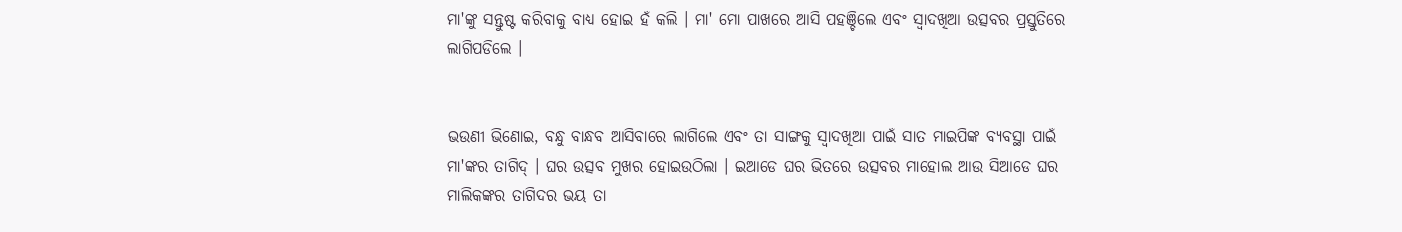ମା'ଙ୍କୁ ସନ୍ତୁଷ୍ଟ କରିବାକୁ ବାଧ୍ୟ ହୋଇ ହଁ କଲି । ମା' ମୋ ପାଖରେ ଆସି ପହଞ୍ଚିଲେ ଏବଂ ସ୍ୱାଦଖିଆ ଉତ୍ସବର ପ୍ରସ୍ତୁତିରେ ଲାଗିପଡିଲେ ।


ଭଉଣୀ ଭିଣୋଇ, ବନ୍ଧୁ ବାନ୍ଧବ ଆସିବାରେ ଲାଗିଲେ ଏବଂ ତା ସାଙ୍ଗକୁ ସ୍ୱାଦଖିଆ ପାଇଁ ସାତ ମାଇପିଙ୍କ ବ୍ୟବସ୍ଥା ପାଇଁ ମା'ଙ୍କର ତାଗିଦ୍ । ଘର ଉତ୍ସବ ମୁଖର ହୋଇଉଠିଲା । ଇଆଡେ ଘର ଭିତରେ ଉତ୍ସବର ମାହୋଲ ଆଉ ସିଆଡେ ଘର ମାଲିକଙ୍କର ତାଗିଦର ଭୟ ତା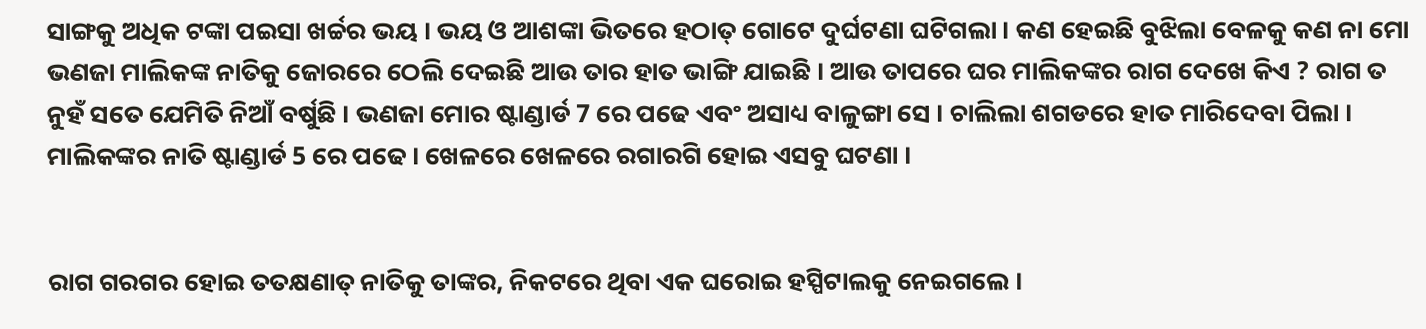ସାଙ୍ଗକୁ ଅଧିକ ଟଙ୍କା ପଇସା ଖର୍ଚ୍ଚର ଭୟ । ଭୟ ଓ ଆଶଙ୍କା ଭିତରେ ହଠାତ୍ ଗୋଟେ ଦୁର୍ଘଟଣା ଘଟିଗଲା । କଣ ହେଇଛି ବୁଝିଲା ବେଳକୁ କଣ ନା ମୋ ଭଣଜା ମାଲିକଙ୍କ ନାତିକୁ ଜୋରରେ ଠେଲି ଦେଇଛି ଆଉ ତାର ହାତ ଭାଙ୍ଗି ଯାଇଛି । ଆଉ ତାପରେ ଘର ମାଲିକଙ୍କର ରାଗ ଦେଖେ କିଏ ? ରାଗ ତ ନୁହଁ ସତେ ଯେମିତି ନିଆଁ ବର୍ଷୁଛି । ଭଣଜା ମୋର ଷ୍ଟାଣ୍ଡାର୍ଡ 7 ରେ ପଢେ ଏବଂ ଅସାଧ୍ୟ ବାଳୁଙ୍ଗା ସେ । ଚାଲିଲା ଶଗଡରେ ହାତ ମାରିଦେବା ପିଲା । ମାଲିକଙ୍କର ନାତି ଷ୍ଟାଣ୍ଡାର୍ଡ 5 ରେ ପଢେ । ଖେଳରେ ଖେଳରେ ରଗାରଗି ହୋଇ ଏସବୁ ଘଟଣା ।


ରାଗ ଗରଗର ହୋଇ ତତକ୍ଷଣାତ୍ ନାତିକୁ ତାଙ୍କର, ନିକଟରେ ଥିବା ଏକ ଘରୋଇ ହସ୍ପିଟାଲକୁ ନେଇଗଲେ ।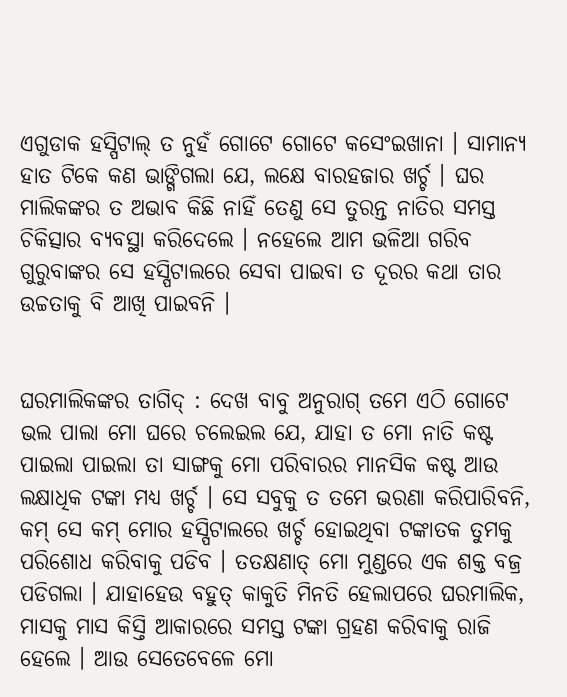ଏଗୁଡାକ ହସ୍ପିଟାଲ୍ ତ ନୁହଁ ଗୋଟେ ଗୋଟେ କସେଂଇଖାନା । ସାମାନ୍ୟ ହାତ ଟିକେ କଣ ଭାଙ୍ଗିଗଲା ଯେ, ଲକ୍ଷେ ବାରହଜାର ଖର୍ଚ୍ଚ । ଘର ମାଲିକଙ୍କର ତ ଅଭାବ କିଛି ନାହିଁ ତେଣୁ ସେ ତୁରନ୍ତ ନାତିର ସମସ୍ତ ଚିକିତ୍ସାର ବ୍ୟବସ୍ଥା କରିଦେଲେ । ନହେଲେ ଆମ ଭଳିଆ ଗରିବ ଗୁରୁବାଙ୍କର ସେ ହସ୍ପିଟାଲରେ ସେବା ପାଇବା ତ ଦୂରର କଥା ତାର ଉଚ୍ଚତାକୁ ବି ଆଖି ପାଇବନି ।


ଘରମାଲିକଙ୍କର ତାଗିଦ୍ : ଦେଖ ବାବୁ ଅନୁରାଗ୍ ତମେ ଏଠି ଗୋଟେ ଭଲ ପାଲା ମୋ ଘରେ ଚଲେଇଲ ଯେ, ଯାହା ତ ମୋ ନାତି କଷ୍ଟ ପାଇଲା ପାଇଲା ତା ସାଙ୍ଗକୁ ମୋ ପରିବାରର ମାନସିକ କଷ୍ଟ ଆଉ ଲକ୍ଷାଧିକ ଟଙ୍କା ମଧ୍ୟ ଖର୍ଚ୍ଚ । ସେ ସବୁକୁ ତ ତମେ ଭରଣା କରିପାରିବନି, କମ୍ ସେ କମ୍ ମୋର ହସ୍ପିଟାଲରେ ଖର୍ଚ୍ଚ ହୋଇଥିବା ଟଙ୍କାତକ ତୁମକୁ ପରିଶୋଧ କରିବାକୁ ପଡିବ । ତତକ୍ଷଣାତ୍ ମୋ ମୁଣ୍ଡରେ ଏକ ଶକ୍ତ ବଜ୍ର ପଡିଗଲା । ଯାହାହେଉ ବହୁତ୍ କାକୁତି ମିନତି ହେଲାପରେ ଘରମାଲିକ, ମାସକୁ ମାସ କିସ୍ତି ଆକାରରେ ସମସ୍ତ ଟଙ୍କା ଗ୍ରହଣ କରିବାକୁ ରାଜି ହେଲେ । ଆଉ ସେତେବେଳେ ମୋ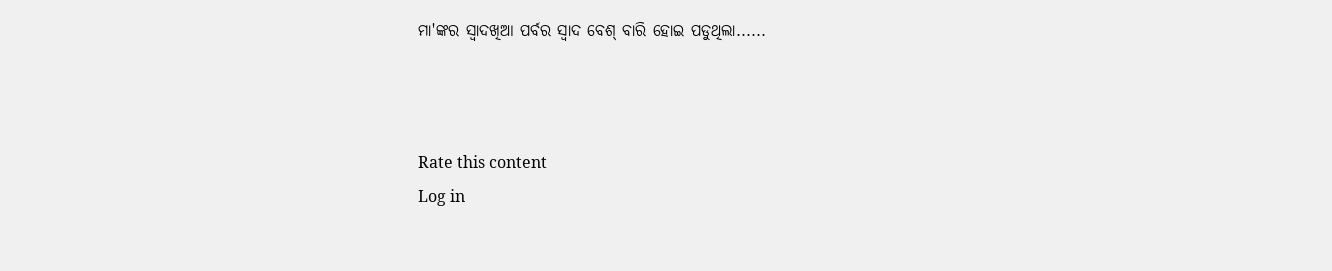ମା'ଙ୍କର ସ୍ୱାଦଖିଆ ପର୍ବର ସ୍ୱାଦ ବେଶ୍ ବାରି ହୋଇ ପଡୁଥିଲା......



Rate this content
Log in